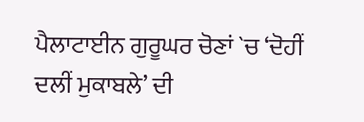ਪੈਲਾਟਾਈਨ ਗੁਰੂਘਰ ਚੋਣਾਂ `ਚ ‘ਦੋਹੀਂ ਦਲੀਂ ਮੁਕਾਬਲੇ’ ਦੀ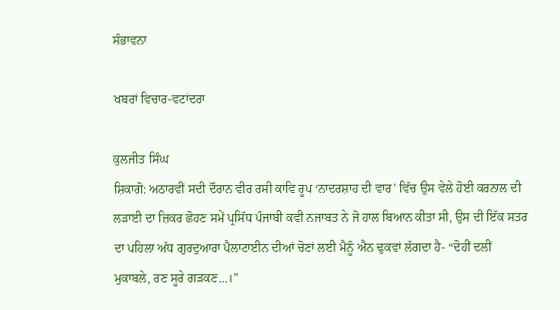ਸੰਭਾਵਨਾ

ਖਬਰਾਂ ਵਿਚਾਰ-ਵਟਾਂਦਰਾ

ਕੁਲਜੀਤ ਸਿੰਘ
ਸ਼ਿਕਾਗੋ: ਅਠਾਰਵੀਂ ਸਦੀ ਦੌਰਾਨ ਵੀਰ ਰਸੀ ਕਾਵਿ ਰੂਪ ‘ਨਾਦਰਸ਼ਾਹ ਦੀ ਵਾਰ’ ਵਿੱਚ ਉਸ ਵੇਲੇ ਹੋਈ ਕਰਨਾਲ ਦੀ ਲੜਾਈ ਦਾ ਜ਼ਿਕਰ ਛੋਹਣ ਸਮੇਂ ਪ੍ਰਸਿੱਧ ਪੰਜਾਬੀ ਕਵੀ ਨਜਾਬਤ ਨੇ ਜੋ ਹਾਲ ਬਿਆਨ ਕੀਤਾ ਸੀ, ਉਸ ਦੀ ਇੱਕ ਸਤਰ ਦਾ ਪਹਿਲਾ ਅੱਧ ਗੁਰਦੁਆਰਾ ਪੈਲਾਟਾਈਨ ਦੀਆਂ ਚੋਣਾਂ ਲਈ ਮੈਨੂੰ ਐਨ ਢੁਕਵਾਂ ਲੱਗਦਾ ਹੈ- “ਦੋਹੀਂ ਦਲੀਂ ਮੁਕਾਬਲੇ, ਰਣ ਸੂਰੇ ਗੜਕਣ…।”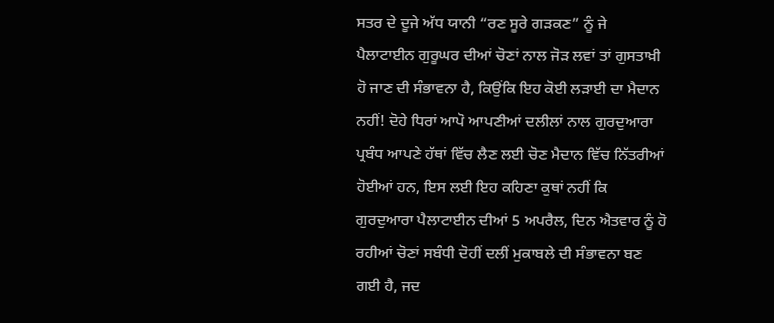ਸਤਰ ਦੇ ਦੂਜੇ ਅੱਧ ਯਾਨੀ “ਰਣ ਸੂਰੇ ਗੜਕਣ” ਨੂੰ ਜੇ ਪੈਲਾਟਾਈਨ ਗੁਰੂਘਰ ਦੀਆਂ ਚੋਣਾਂ ਨਾਲ ਜੋੜ ਲਵਾਂ ਤਾਂ ਗੁਸਤਾਖ਼ੀ ਹੋ ਜਾਣ ਦੀ ਸੰਭਾਵਨਾ ਹੈ, ਕਿਉਂਕਿ ਇਹ ਕੋਈ ਲੜਾਈ ਦਾ ਮੈਦਾਨ ਨਹੀਂ! ਦੋਹੇ ਧਿਰਾਂ ਆਪੋ ਆਪਣੀਆਂ ਦਲੀਲਾਂ ਨਾਲ ਗੁਰਦੁਆਰਾ ਪ੍ਰਬੰਧ ਆਪਣੇ ਹੱਥਾਂ ਵਿੱਚ ਲੈਣ ਲਈ ਚੋਣ ਮੈਦਾਨ ਵਿੱਚ ਨਿੱਤਰੀਆਂ ਹੋਈਆਂ ਹਨ, ਇਸ ਲਈ ਇਹ ਕਹਿਣਾ ਕੁਥਾਂ ਨਹੀਂ ਕਿ ਗੁਰਦੁਆਰਾ ਪੈਲਾਟਾਈਨ ਦੀਆਂ 5 ਅਪਰੈਲ, ਦਿਨ ਐਤਵਾਰ ਨੂੰ ਹੋ ਰਹੀਆਂ ਚੋਣਾਂ ਸਬੰਧੀ ਦੋਹੀਂ ਦਲੀਂ ਮੁਕਾਬਲੇ ਦੀ ਸੰਭਾਵਨਾ ਬਣ ਗਈ ਹੈ, ਜਦ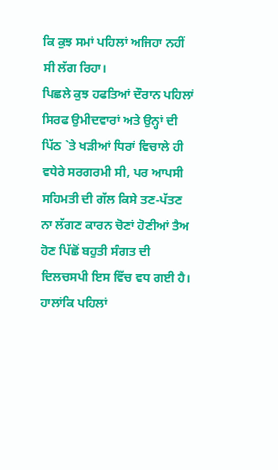ਕਿ ਕੁਝ ਸਮਾਂ ਪਹਿਲਾਂ ਅਜਿਹਾ ਨਹੀਂ ਸੀ ਲੱਗ ਰਿਹਾ।
ਪਿਛਲੇ ਕੁਝ ਹਫਤਿਆਂ ਦੌਰਾਨ ਪਹਿਲਾਂ ਸਿਰਫ ਉਮੀਦਵਾਰਾਂ ਅਤੇ ਉਨ੍ਹਾਂ ਦੀ ਪਿੱਠ `ਤੇ ਖੜੀਆਂ ਧਿਰਾਂ ਵਿਚਾਲੇ ਹੀ ਵਧੇਰੇ ਸਰਗਰਮੀ ਸੀ, ਪਰ ਆਪਸੀ ਸਹਿਮਤੀ ਦੀ ਗੱਲ ਕਿਸੇ ਤਣ-ਪੱਤਣ ਨਾ ਲੱਗਣ ਕਾਰਨ ਚੋਣਾਂ ਹੋਣੀਆਂ ਤੈਅ ਹੋਣ ਪਿੱਛੋਂ ਬਹੁਤੀ ਸੰਗਤ ਦੀ ਦਿਲਚਸਪੀ ਇਸ ਵਿੱਚ ਵਧ ਗਈ ਹੈ। ਹਾਲਾਂਕਿ ਪਹਿਲਾਂ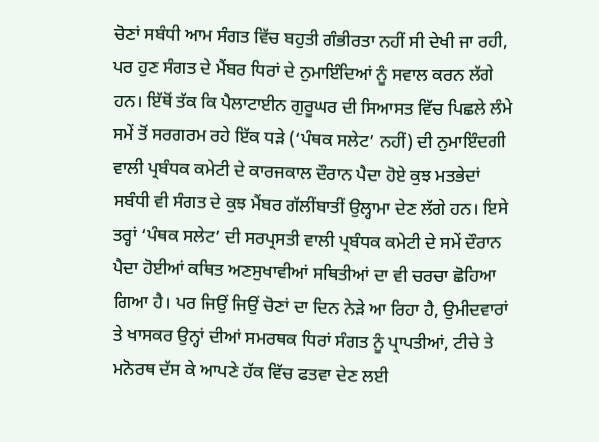ਚੋਣਾਂ ਸਬੰਧੀ ਆਮ ਸੰਗਤ ਵਿੱਚ ਬਹੁਤੀ ਗੰਭੀਰਤਾ ਨਹੀਂ ਸੀ ਦੇਖੀ ਜਾ ਰਹੀ, ਪਰ ਹੁਣ ਸੰਗਤ ਦੇ ਮੈਂਬਰ ਧਿਰਾਂ ਦੇ ਨੁਮਾਇੰਦਿਆਂ ਨੂੰ ਸਵਾਲ ਕਰਨ ਲੱਗੇ ਹਨ। ਇੱਥੋਂ ਤੱਕ ਕਿ ਪੈਲਾਟਾਈਨ ਗੁਰੂਘਰ ਦੀ ਸਿਆਸਤ ਵਿੱਚ ਪਿਛਲੇ ਲੰਮੇ ਸਮੇਂ ਤੋਂ ਸਰਗਰਮ ਰਹੇ ਇੱਕ ਧੜੇ (‘ਪੰਥਕ ਸਲੇਟ’ ਨਹੀਂ) ਦੀ ਨੁਮਾਇੰਦਗੀ ਵਾਲੀ ਪ੍ਰਬੰਧਕ ਕਮੇਟੀ ਦੇ ਕਾਰਜਕਾਲ ਦੌਰਾਨ ਪੈਦਾ ਹੋਏ ਕੁਝ ਮਤਭੇਦਾਂ ਸਬੰਧੀ ਵੀ ਸੰਗਤ ਦੇ ਕੁਝ ਮੈਂਬਰ ਗੱਲੀਂਬਾਤੀਂ ਉਲ੍ਹਾਮਾ ਦੇਣ ਲੱਗੇ ਹਨ। ਇਸੇ ਤਰ੍ਹਾਂ ‘ਪੰਥਕ ਸਲੇਟ’ ਦੀ ਸਰਪ੍ਰਸਤੀ ਵਾਲੀ ਪ੍ਰਬੰਧਕ ਕਮੇਟੀ ਦੇ ਸਮੇਂ ਦੌਰਾਨ ਪੈਦਾ ਹੋਈਆਂ ਕਥਿਤ ਅਣਸੁਖਾਵੀਆਂ ਸਥਿਤੀਆਂ ਦਾ ਵੀ ਚਰਚਾ ਛੋਹਿਆ ਗਿਆ ਹੈ। ਪਰ ਜਿਉਂ ਜਿਉਂ ਚੋਣਾਂ ਦਾ ਦਿਨ ਨੇੜੇ ਆ ਰਿਹਾ ਹੈ, ਉਮੀਦਵਾਰਾਂ ਤੇ ਖਾਸਕਰ ਉਨ੍ਹਾਂ ਦੀਆਂ ਸਮਰਥਕ ਧਿਰਾਂ ਸੰਗਤ ਨੂੰ ਪ੍ਰਾਪਤੀਆਂ, ਟੀਚੇ ਤੇ ਮਨੋਰਥ ਦੱਸ ਕੇ ਆਪਣੇ ਹੱਕ ਵਿੱਚ ਫਤਵਾ ਦੇਣ ਲਈ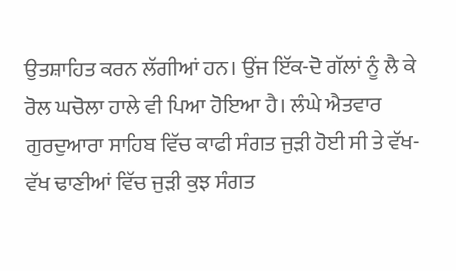ਉਤਸ਼ਾਹਿਤ ਕਰਨ ਲੱਗੀਆਂ ਹਨ। ਉਂਜ ਇੱਕ-ਦੋ ਗੱਲਾਂ ਨੂੰ ਲੈ ਕੇ ਰੋਲ ਘਚੋਲਾ ਹਾਲੇ ਵੀ ਪਿਆ ਹੋਇਆ ਹੈ। ਲੰਘੇ ਐਤਵਾਰ ਗੁਰਦੁਆਰਾ ਸਾਹਿਬ ਵਿੱਚ ਕਾਫੀ ਸੰਗਤ ਜੁੜੀ ਹੋਈ ਸੀ ਤੇ ਵੱਖ-ਵੱਖ ਢਾਣੀਆਂ ਵਿੱਚ ਜੁੜੀ ਕੁਝ ਸੰਗਤ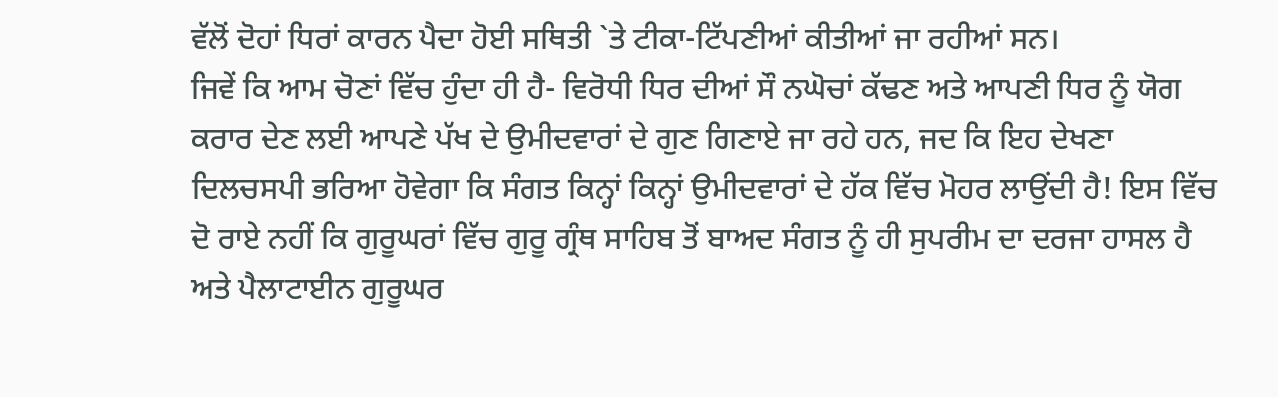ਵੱਲੋਂ ਦੋਹਾਂ ਧਿਰਾਂ ਕਾਰਨ ਪੈਦਾ ਹੋਈ ਸਥਿਤੀ `ਤੇ ਟੀਕਾ-ਟਿੱਪਣੀਆਂ ਕੀਤੀਆਂ ਜਾ ਰਹੀਆਂ ਸਨ।
ਜਿਵੇਂ ਕਿ ਆਮ ਚੋਣਾਂ ਵਿੱਚ ਹੁੰਦਾ ਹੀ ਹੈ- ਵਿਰੋਧੀ ਧਿਰ ਦੀਆਂ ਸੌ ਨਘੋਚਾਂ ਕੱਢਣ ਅਤੇ ਆਪਣੀ ਧਿਰ ਨੂੰ ਯੋਗ ਕਰਾਰ ਦੇਣ ਲਈ ਆਪਣੇ ਪੱਖ ਦੇ ਉਮੀਦਵਾਰਾਂ ਦੇ ਗੁਣ ਗਿਣਾਏ ਜਾ ਰਹੇ ਹਨ, ਜਦ ਕਿ ਇਹ ਦੇਖਣਾ ਦਿਲਚਸਪੀ ਭਰਿਆ ਹੋਵੇਗਾ ਕਿ ਸੰਗਤ ਕਿਨ੍ਹਾਂ ਕਿਨ੍ਹਾਂ ਉਮੀਦਵਾਰਾਂ ਦੇ ਹੱਕ ਵਿੱਚ ਮੋਹਰ ਲਾਉਂਦੀ ਹੈ! ਇਸ ਵਿੱਚ ਦੋ ਰਾਏ ਨਹੀਂ ਕਿ ਗੁਰੂਘਰਾਂ ਵਿੱਚ ਗੁਰੂ ਗ੍ਰੰਥ ਸਾਹਿਬ ਤੋਂ ਬਾਅਦ ਸੰਗਤ ਨੂੰ ਹੀ ਸੁਪਰੀਮ ਦਾ ਦਰਜਾ ਹਾਸਲ ਹੈ ਅਤੇ ਪੈਲਾਟਾਈਨ ਗੁਰੂਘਰ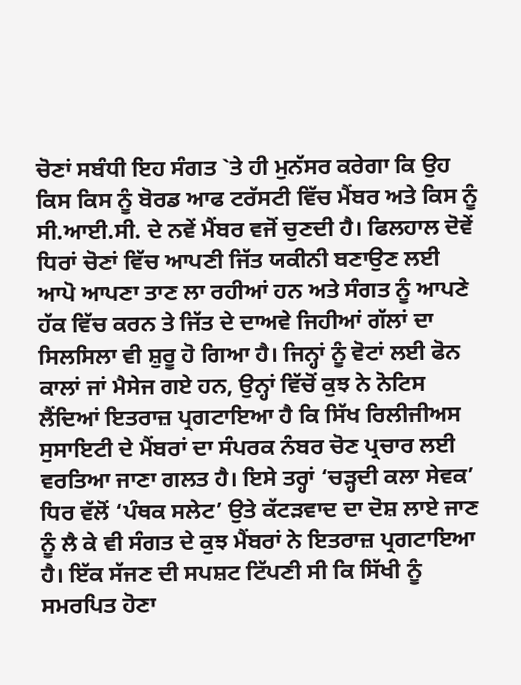ਚੋਣਾਂ ਸਬੰਧੀ ਇਹ ਸੰਗਤ `ਤੇ ਹੀ ਮੁਨੱਸਰ ਕਰੇਗਾ ਕਿ ਉਹ ਕਿਸ ਕਿਸ ਨੂੰ ਬੋਰਡ ਆਫ ਟਰੱਸਟੀ ਵਿੱਚ ਮੈਂਬਰ ਅਤੇ ਕਿਸ ਨੂੰ ਸੀ.ਆਈ.ਸੀ. ਦੇ ਨਵੇਂ ਮੈਂਬਰ ਵਜੋਂ ਚੁਣਦੀ ਹੈ। ਫਿਲਹਾਲ ਦੋਵੇਂ ਧਿਰਾਂ ਚੋਣਾਂ ਵਿੱਚ ਆਪਣੀ ਜਿੱਤ ਯਕੀਨੀ ਬਣਾਉਣ ਲਈ ਆਪੋ ਆਪਣਾ ਤਾਣ ਲਾ ਰਹੀਆਂ ਹਨ ਅਤੇ ਸੰਗਤ ਨੂੰ ਆਪਣੇ ਹੱਕ ਵਿੱਚ ਕਰਨ ਤੇ ਜਿੱਤ ਦੇ ਦਾਅਵੇ ਜਿਹੀਆਂ ਗੱਲਾਂ ਦਾ ਸਿਲਸਿਲਾ ਵੀ ਸ਼ੁਰੂ ਹੋ ਗਿਆ ਹੈ। ਜਿਨ੍ਹਾਂ ਨੂੰ ਵੋਟਾਂ ਲਈ ਫੋਨ ਕਾਲਾਂ ਜਾਂ ਮੈਸੇਜ ਗਏ ਹਨ, ਉਨ੍ਹਾਂ ਵਿੱਚੋਂ ਕੁਝ ਨੇ ਨੋਟਿਸ ਲੈਂਦਿਆਂ ਇਤਰਾਜ਼ ਪ੍ਰਗਟਾਇਆ ਹੈ ਕਿ ਸਿੱਖ ਰਿਲੀਜੀਅਸ ਸੁਸਾਇਟੀ ਦੇ ਮੈਂਬਰਾਂ ਦਾ ਸੰਪਰਕ ਨੰਬਰ ਚੋਣ ਪ੍ਰਚਾਰ ਲਈ ਵਰਤਿਆ ਜਾਣਾ ਗਲਤ ਹੈ। ਇਸੇ ਤਰ੍ਹਾਂ ‘ਚੜ੍ਹਦੀ ਕਲਾ ਸੇਵਕ’ ਧਿਰ ਵੱਲੋਂ ‘ਪੰਥਕ ਸਲੇਟ’ ਉਤੇ ਕੱਟੜਵਾਦ ਦਾ ਦੋਸ਼ ਲਾਏ ਜਾਣ ਨੂੰ ਲੈ ਕੇ ਵੀ ਸੰਗਤ ਦੇ ਕੁਝ ਮੈਂਬਰਾਂ ਨੇ ਇਤਰਾਜ਼ ਪ੍ਰਗਟਾਇਆ ਹੈ। ਇੱਕ ਸੱਜਣ ਦੀ ਸਪਸ਼ਟ ਟਿੱਪਣੀ ਸੀ ਕਿ ਸਿੱਖੀ ਨੂੰ ਸਮਰਪਿਤ ਹੋਣਾ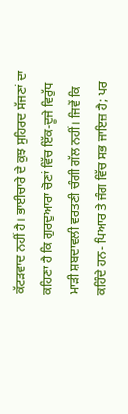ਕੱਟੜਵਾਦ ਨਹੀਂ ਹੈ। ਭਾਈਚਾਰੇ ਦੇ ਕੁਝ ਸੁਹਿਰਦ ਸੱਜਣਾਂ ਦਾ ਕਹਿਣਾ ਹੈ ਕਿ ਗੁਰਦੁਆਰਾ ਚੋਣਾਂ ਵਿੱਚ ਇੱਕ-ਦੂਜੇ ਵਿਰੁੱਧ ਮਾੜੀ ਸ਼ਬਦਾਵਲੀ ਵਰਤਣੀ ਚੰਗੀ ਗੱਲ ਨਹੀਂ। ਜਿਵੇਂ ਕਿ ਕਹਿੰਦੇ ਹਨ- ਪਿਆਰ ਤੇ ਜੰਗ ਵਿੱਚ ਸਭ ਜਾਇਜ਼ ਹੈ; ਪਰ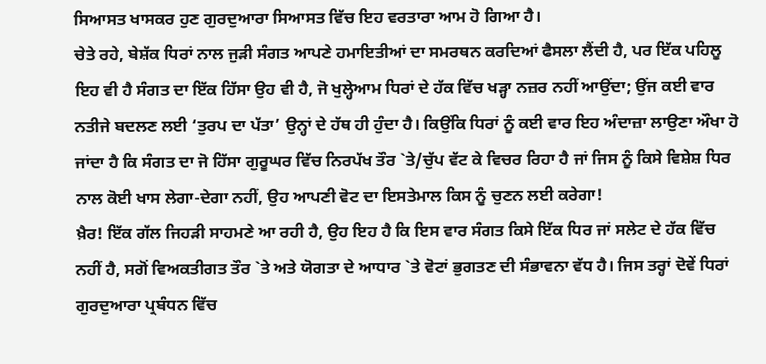ਸਿਆਸਤ ਖਾਸਕਰ ਹੁਣ ਗੁਰਦੁਆਰਾ ਸਿਆਸਤ ਵਿੱਚ ਇਹ ਵਰਤਾਰਾ ਆਮ ਹੋ ਗਿਆ ਹੈ।
ਚੇਤੇ ਰਹੇ, ਬੇਸ਼ੱਕ ਧਿਰਾਂ ਨਾਲ ਜੁੜੀ ਸੰਗਤ ਆਪਣੇ ਹਮਾਇਤੀਆਂ ਦਾ ਸਮਰਥਨ ਕਰਦਿਆਂ ਫੈਸਲਾ ਲੈਂਦੀ ਹੈ, ਪਰ ਇੱਕ ਪਹਿਲੂ ਇਹ ਵੀ ਹੈ ਸੰਗਤ ਦਾ ਇੱਕ ਹਿੱਸਾ ਉਹ ਵੀ ਹੈ, ਜੋ ਖੁਲ੍ਹੇਆਮ ਧਿਰਾਂ ਦੇ ਹੱਕ ਵਿੱਚ ਖੜ੍ਹਾ ਨਜ਼ਰ ਨਹੀਂ ਆਉਂਦਾ; ਉਂਜ ਕਈ ਵਾਰ ਨਤੀਜੇ ਬਦਲਣ ਲਈ ‘ਤੁਰਪ ਦਾ ਪੱਤਾ’ ਉਨ੍ਹਾਂ ਦੇ ਹੱਥ ਹੀ ਹੁੰਦਾ ਹੈ। ਕਿਉਂਕਿ ਧਿਰਾਂ ਨੂੰ ਕਈ ਵਾਰ ਇਹ ਅੰਦਾਜ਼ਾ ਲਾਉਣਾ ਔਖਾ ਹੋ ਜਾਂਦਾ ਹੈ ਕਿ ਸੰਗਤ ਦਾ ਜੋ ਹਿੱਸਾ ਗੁਰੂਘਰ ਵਿੱਚ ਨਿਰਪੱਖ ਤੌਰ `ਤੇ/ਚੁੱਪ ਵੱਟ ਕੇ ਵਿਚਰ ਰਿਹਾ ਹੈ ਜਾਂ ਜਿਸ ਨੂੰ ਕਿਸੇ ਵਿਸ਼ੇਸ਼ ਧਿਰ ਨਾਲ ਕੋਈ ਖਾਸ ਲੇਗਾ-ਦੇਗਾ ਨਹੀਂ, ਉਹ ਆਪਣੀ ਵੋਟ ਦਾ ਇਸਤੇਮਾਲ ਕਿਸ ਨੂੰ ਚੁਣਨ ਲਈ ਕਰੇਗਾ!
ਖ਼ੈਰ! ਇੱਕ ਗੱਲ ਜਿਹੜੀ ਸਾਹਮਣੇ ਆ ਰਹੀ ਹੈ, ਉਹ ਇਹ ਹੈ ਕਿ ਇਸ ਵਾਰ ਸੰਗਤ ਕਿਸੇ ਇੱਕ ਧਿਰ ਜਾਂ ਸਲੇਟ ਦੇ ਹੱਕ ਵਿੱਚ ਨਹੀਂ ਹੈ, ਸਗੋਂ ਵਿਅਕਤੀਗਤ ਤੌਰ `ਤੇ ਅਤੇ ਯੋਗਤਾ ਦੇ ਆਧਾਰ `ਤੇ ਵੋਟਾਂ ਭੁਗਤਣ ਦੀ ਸੰਭਾਵਨਾ ਵੱਧ ਹੈ। ਜਿਸ ਤਰ੍ਹਾਂ ਦੋਵੇਂ ਧਿਰਾਂ ਗੁਰਦੁਆਰਾ ਪ੍ਰਬੰਧਨ ਵਿੱਚ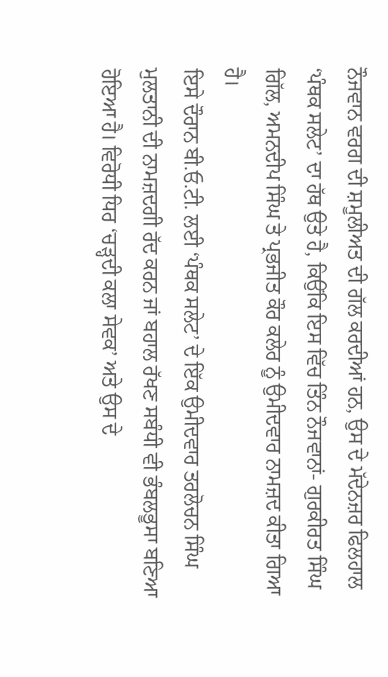ਨੌਜਵਾਨ ਵਰਗ ਦੀ ਸ਼ਮੂਲੀਅਤ ਦੀ ਗੱਲ ਕਰਦੀਆਂ ਹਨ, ਉਸ ਦੇ ਮੱਦੇਨਜ਼ਰ ਫਿਲਹਾਲ ‘ਪੰਥਕ ਸਲੇਟ’ ਦਾ ਹੱਥ ਉਤੇ ਹੈ, ਕਿਉਂਕਿ ਇਸ ਵਿੱਚ ਤਿੰਨ ਨੌਜਵਾਨਾਂ- ਗੁਰਕੀਰਤ ਸਿੰਘ ਗਿੱਲ, ਅਮਨਦੀਪ ਸਿੰਘ ਤੇ ਪ੍ਰਭਜੀਤ ਕੌਰ ਕਲੇਰ ਨੂੰ ਉਮੀਦਵਾਰ ਨਾਮਜ਼ਦ ਕੀਤਾ ਗਿਆ ਹੈ।
ਇਸੇ ਦੌਰਾਨ ਬੀ.ਓ.ਟੀ. ਲਈ ‘ਪੰਥਕ ਸਲੇਟ’ ਦੇ ਇੱਕ ਉਮੀਦਵਾਰ ਤਰਲੋਚਨ ਸਿੰਘ ਮੁਲਤਾਨੀ ਦੀ ਨਾਮਜ਼ਦਗੀ ਰੱਦ ਕਰਨ ਜਾਂ ਬਹਾਲ ਰੱਖਣ ਸਬੰਧੀ ਵੀ ਭੰਬਲਭੂਸਾ ਬਣਿਆ ਹੋਇਆ ਹੈ। ਵਿਰੋਧੀ ਧਿਰ ‘ਚੜ੍ਹਦੀ ਕਲਾ ਸੇਵਕ’ ਅਤੇ ਉਸ ਦੇ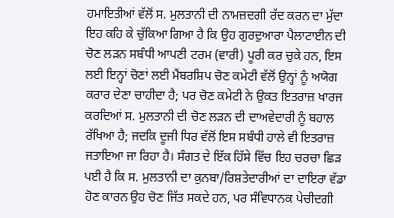ਹਮਾਇਤੀਆਂ ਵੱਲੋਂ ਸ. ਮੁਲਤਾਨੀ ਦੀ ਨਾਮਜ਼ਦਗੀ ਰੱਦ ਕਰਨ ਦਾ ਮੁੱਦਾ ਇਹ ਕਹਿ ਕੇ ਚੁੱਕਿਆ ਗਿਆ ਹੈ ਕਿ ਉਹ ਗੁਰਦੁਆਰਾ ਪੈਲਾਟਾਈਨ ਦੀ ਚੋਣ ਲੜਨ ਸਬੰਧੀ ਆਪਣੀ ਟਰਮ (ਵਾਰੀ) ਪੂਰੀ ਕਰ ਚੁਕੇ ਹਨ, ਇਸ ਲਈ ਇਨ੍ਹਾਂ ਚੋਣਾਂ ਲਈ ਮੈਂਬਰਸ਼ਿਪ ਚੋਣ ਕਮੇਟੀ ਵੱਲੋਂ ਉਨ੍ਹਾਂ ਨੂੰ ਅਯੋਗ ਕਰਾਰ ਦੇਣਾ ਚਾਹੀਦਾ ਹੈ; ਪਰ ਚੋਣ ਕਮੇਟੀ ਨੇ ਉਕਤ ਇਤਰਾਜ਼ ਖਾਰਜ ਕਰਦਿਆਂ ਸ. ਮੁਲਤਾਨੀ ਦੀ ਚੋਣ ਲੜਨ ਦੀ ਦਾਅਵੇਦਾਰੀ ਨੂੰ ਬਹਾਲ ਰੱਖਿਆ ਹੈ; ਜਦਕਿ ਦੂਜੀ ਧਿਰ ਵੱਲੋਂ ਇਸ ਸਬੰਧੀ ਹਾਲੇ ਵੀ ਇਤਰਾਜ਼ ਜਤਾਇਆ ਜਾ ਰਿਹਾ ਹੈ। ਸੰਗਤ ਦੇ ਇੱਕ ਹਿੱਸੇ ਵਿੱਚ ਇਹ ਚਰਚਾ ਛਿੜ ਪਈ ਹੈ ਕਿ ਸ. ਮੁਲਤਾਨੀ ਦਾ ਕੁਨਬਾ/ਰਿਸ਼ਤੇਦਾਰੀਆਂ ਦਾ ਦਾਇਰਾ ਵੱਡਾ ਹੋਣ ਕਾਰਨ ਉਹ ਚੋਣ ਜਿੱਤ ਸਕਦੇ ਹਨ, ਪਰ ਸੰਵਿਧਾਨਕ ਪੇਚੀਦਗੀ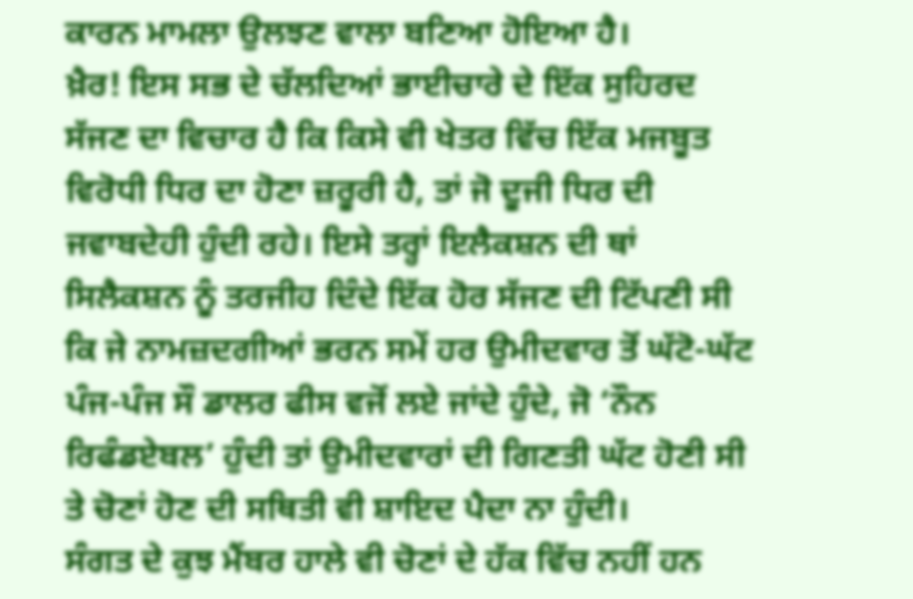ਕਾਰਨ ਮਾਮਲਾ ਉਲਝਣ ਵਾਲਾ ਬਣਿਆ ਹੋਇਆ ਹੈ।
ਖ਼ੈਰ! ਇਸ ਸਭ ਦੇ ਚੱਲਦਿਆਂ ਭਾਈਚਾਰੇ ਦੇ ਇੱਕ ਸੁਹਿਰਦ ਸੱਜਣ ਦਾ ਵਿਚਾਰ ਹੈ ਕਿ ਕਿਸੇ ਵੀ ਖੇਤਰ ਵਿੱਚ ਇੱਕ ਮਜਬੂਤ ਵਿਰੋਧੀ ਧਿਰ ਦਾ ਹੋਣਾ ਜ਼ਰੂਰੀ ਹੈ, ਤਾਂ ਜੋ ਦੂਜੀ ਧਿਰ ਦੀ ਜਵਾਬਦੇਹੀ ਹੁੰਦੀ ਰਹੇ। ਇਸੇ ਤਰ੍ਹਾਂ ਇਲੈਕਸ਼ਨ ਦੀ ਥਾਂ ਸਿਲੈਕਸ਼ਨ ਨੂੰ ਤਰਜੀਹ ਦਿੰਦੇ ਇੱਕ ਹੋਰ ਸੱਜਣ ਦੀ ਟਿੱਪਣੀ ਸੀ ਕਿ ਜੇ ਨਾਮਜ਼ਦਗੀਆਂ ਭਰਨ ਸਮੇਂ ਹਰ ਉਮੀਦਵਾਰ ਤੋਂ ਘੱਟੋ-ਘੱਟ ਪੰਜ-ਪੰਜ ਸੌ ਡਾਲਰ ਫੀਸ ਵਜੋਂ ਲਏ ਜਾਂਦੇ ਹੁੰਦੇ, ਜੋ ‘ਨੌਨ ਰਿਫੰਡਏਬਲ’ ਹੁੰਦੀ ਤਾਂ ਉਮੀਦਵਾਰਾਂ ਦੀ ਗਿਣਤੀ ਘੱਟ ਹੋਣੀ ਸੀ ਤੇ ਚੋਣਾਂ ਹੋਣ ਦੀ ਸਥਿਤੀ ਵੀ ਸ਼ਾਇਦ ਪੈਦਾ ਨਾ ਹੁੰਦੀ।
ਸੰਗਤ ਦੇ ਕੁਝ ਮੈਂਬਰ ਹਾਲੇ ਵੀ ਚੋਣਾਂ ਦੇ ਹੱਕ ਵਿੱਚ ਨਹੀਂ ਹਨ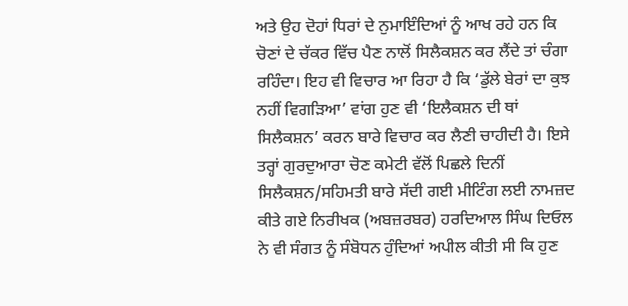ਅਤੇ ਉਹ ਦੋਹਾਂ ਧਿਰਾਂ ਦੇ ਨੁਮਾਇੰਦਿਆਂ ਨੂੰ ਆਖ ਰਹੇ ਹਨ ਕਿ ਚੋਣਾਂ ਦੇ ਚੱਕਰ ਵਿੱਚ ਪੈਣ ਨਾਲੋਂ ਸਿਲੈਕਸ਼ਨ ਕਰ ਲੈਂਦੇ ਤਾਂ ਚੰਗਾ ਰਹਿੰਦਾ। ਇਹ ਵੀ ਵਿਚਾਰ ਆ ਰਿਹਾ ਹੈ ਕਿ ‘ਡੁੱਲੇ ਬੇਰਾਂ ਦਾ ਕੁਝ ਨਹੀਂ ਵਿਗੜਿਆ’ ਵਾਂਗ ਹੁਣ ਵੀ ‘ਇਲੈਕਸ਼ਨ ਦੀ ਥਾਂ ਸਿਲੈਕਸ਼ਨ’ ਕਰਨ ਬਾਰੇ ਵਿਚਾਰ ਕਰ ਲੈਣੀ ਚਾਹੀਦੀ ਹੈ। ਇਸੇ ਤਰ੍ਹਾਂ ਗੁਰਦੁਆਰਾ ਚੋਣ ਕਮੇਟੀ ਵੱਲੋਂ ਪਿਛਲੇ ਦਿਨੀਂ ਸਿਲੈਕਸ਼ਨ/ਸਹਿਮਤੀ ਬਾਰੇ ਸੱਦੀ ਗਈ ਮੀਟਿੰਗ ਲਈ ਨਾਮਜ਼ਦ ਕੀਤੇ ਗਏ ਨਿਰੀਖਕ (ਅਬਜ਼ਰਬਰ) ਹਰਦਿਆਲ ਸਿੰਘ ਦਿਓਲ ਨੇ ਵੀ ਸੰਗਤ ਨੂੰ ਸੰਬੋਧਨ ਹੁੰਦਿਆਂ ਅਪੀਲ ਕੀਤੀ ਸੀ ਕਿ ਹੁਣ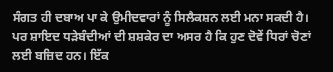ਸੰਗਤ ਹੀ ਦਬਾਅ ਪਾ ਕੇ ਉਮੀਦਵਾਰਾਂ ਨੂੰ ਸਿਲੈਕਸ਼ਨ ਲਈ ਮਨਾ ਸਕਦੀ ਹੈ। ਪਰ ਸ਼ਾਇਦ ਧੜੇਬੰਦੀਆਂ ਦੀ ਸ਼ਸ਼ਕੇਰ ਦਾ ਅਸਰ ਹੈ ਕਿ ਹੁਣ ਦੋਵੇਂ ਧਿਰਾਂ ਚੋਣਾਂ ਲਈ ਬਜ਼ਿਦ ਹਨ। ਇੱਕ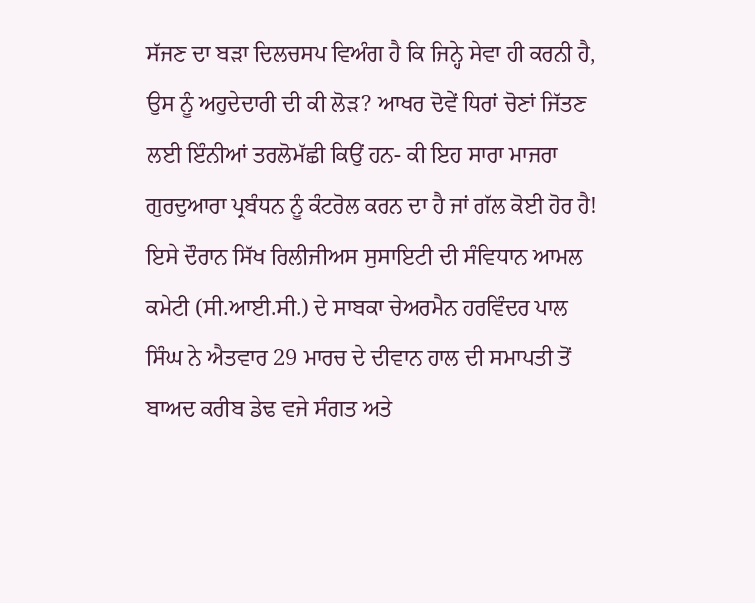ਸੱਜਣ ਦਾ ਬੜਾ ਦਿਲਚਸਪ ਵਿਅੰਗ ਹੈ ਕਿ ਜਿਨ੍ਹੇ ਸੇਵਾ ਹੀ ਕਰਨੀ ਹੈ, ਉਸ ਨੂੰ ਅਹੁਦੇਦਾਰੀ ਦੀ ਕੀ ਲੋੜ? ਆਖਰ ਦੋਵੇਂ ਧਿਰਾਂ ਚੋਣਾਂ ਜਿੱਤਣ ਲਈ ਇੰਨੀਆਂ ਤਰਲੋਮੱਛੀ ਕਿਉਂ ਹਨ- ਕੀ ਇਹ ਸਾਰਾ ਮਾਜਰਾ ਗੁਰਦੁਆਰਾ ਪ੍ਰਬੰਧਨ ਨੂੰ ਕੰਟਰੋਲ ਕਰਨ ਦਾ ਹੈ ਜਾਂ ਗੱਲ ਕੋਈ ਹੋਰ ਹੈ!
ਇਸੇ ਦੌਰਾਨ ਸਿੱਖ ਰਿਲੀਜੀਅਸ ਸੁਸਾਇਟੀ ਦੀ ਸੰਵਿਧਾਨ ਆਮਲ ਕਮੇਟੀ (ਸੀ.ਆਈ.ਸੀ.) ਦੇ ਸਾਬਕਾ ਚੇਅਰਮੈਨ ਹਰਵਿੰਦਰ ਪਾਲ ਸਿੰਘ ਨੇ ਐਤਵਾਰ 29 ਮਾਰਚ ਦੇ ਦੀਵਾਨ ਹਾਲ ਦੀ ਸਮਾਪਤੀ ਤੋਂ ਬਾਅਦ ਕਰੀਬ ਡੇਢ ਵਜੇ ਸੰਗਤ ਅਤੇ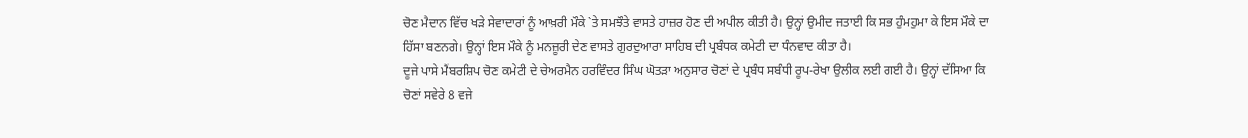ਚੋਣ ਮੈਦਾਨ ਵਿੱਚ ਖੜੇ ਸੇਵਾਦਾਰਾਂ ਨੂੰ ਆਖ਼ਰੀ ਮੌਕੇ `ਤੇ ਸਮਝੌਤੇ ਵਾਸਤੇ ਹਾਜ਼ਰ ਹੋਣ ਦੀ ਅਪੀਲ ਕੀਤੀ ਹੈ। ਉਨ੍ਹਾਂ ਉਮੀਦ ਜਤਾਈ ਕਿ ਸਭ ਹੁੰਮਹੁਮਾ ਕੇ ਇਸ ਮੌਕੇ ਦਾ ਹਿੱਸਾ ਬਣਨਗੇ। ਉਨ੍ਹਾਂ ਇਸ ਮੌਕੇ ਨੂੰ ਮਨਜ਼ੂਰੀ ਦੇਣ ਵਾਸਤੇ ਗੁਰਦੁਆਰਾ ਸਾਹਿਬ ਦੀ ਪ੍ਰਬੰਧਕ ਕਮੇਟੀ ਦਾ ਧੰਨਵਾਦ ਕੀਤਾ ਹੈ।
ਦੂਜੇ ਪਾਸੇ ਮੈਂਬਰਸ਼ਿਪ ਚੋਣ ਕਮੇਟੀ ਦੇ ਚੇਅਰਮੈਨ ਹਰਵਿੰਦਰ ਸਿੰਘ ਘੋਤੜਾ ਅਨੁਸਾਰ ਚੋਣਾਂ ਦੇ ਪ੍ਰਬੰਧ ਸਬੰਧੀ ਰੂਪ-ਰੇਖਾ ਉਲੀਕ ਲਈ ਗਈ ਹੈ। ਉਨ੍ਹਾਂ ਦੱਸਿਆ ਕਿ ਚੋਣਾਂ ਸਵੇਰੇ 8 ਵਜੇ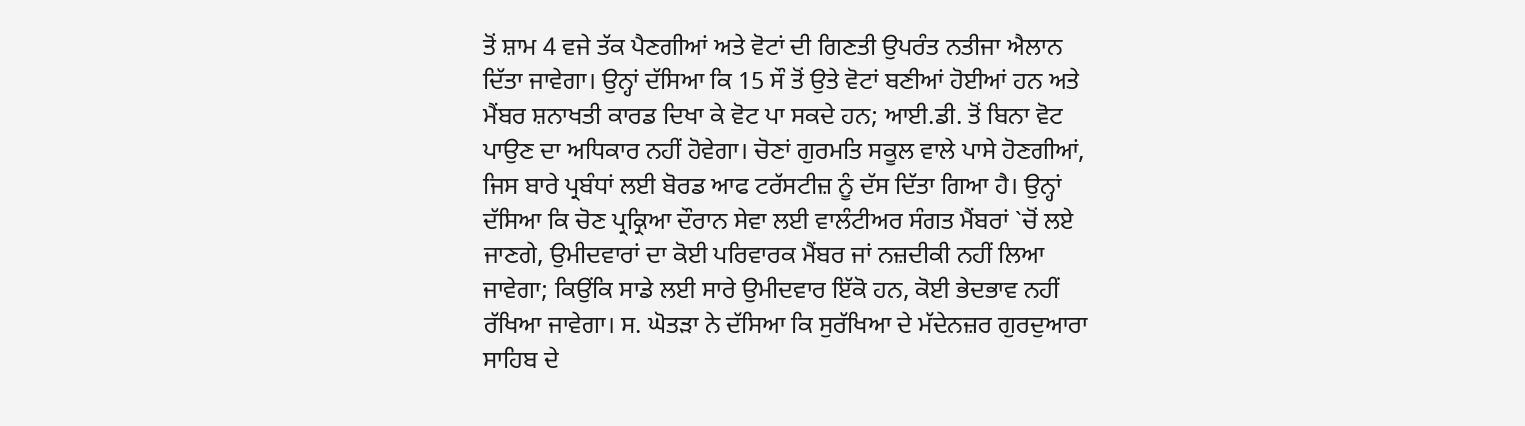ਤੋਂ ਸ਼ਾਮ 4 ਵਜੇ ਤੱਕ ਪੈਣਗੀਆਂ ਅਤੇ ਵੋਟਾਂ ਦੀ ਗਿਣਤੀ ਉਪਰੰਤ ਨਤੀਜਾ ਐਲਾਨ ਦਿੱਤਾ ਜਾਵੇਗਾ। ਉਨ੍ਹਾਂ ਦੱਸਿਆ ਕਿ 15 ਸੌ ਤੋਂ ਉਤੇ ਵੋਟਾਂ ਬਣੀਆਂ ਹੋਈਆਂ ਹਨ ਅਤੇ ਮੈਂਬਰ ਸ਼ਨਾਖਤੀ ਕਾਰਡ ਦਿਖਾ ਕੇ ਵੋਟ ਪਾ ਸਕਦੇ ਹਨ; ਆਈ.ਡੀ. ਤੋਂ ਬਿਨਾ ਵੋਟ ਪਾਉਣ ਦਾ ਅਧਿਕਾਰ ਨਹੀਂ ਹੋਵੇਗਾ। ਚੋਣਾਂ ਗੁਰਮਤਿ ਸਕੂਲ ਵਾਲੇ ਪਾਸੇ ਹੋਣਗੀਆਂ, ਜਿਸ ਬਾਰੇ ਪ੍ਰਬੰਧਾਂ ਲਈ ਬੋਰਡ ਆਫ ਟਰੱਸਟੀਜ਼ ਨੂੰ ਦੱਸ ਦਿੱਤਾ ਗਿਆ ਹੈ। ਉਨ੍ਹਾਂ ਦੱਸਿਆ ਕਿ ਚੋਣ ਪ੍ਰਕ੍ਰਿਆ ਦੌਰਾਨ ਸੇਵਾ ਲਈ ਵਾਲੰਟੀਅਰ ਸੰਗਤ ਮੈਂਬਰਾਂ `ਚੋਂ ਲਏ ਜਾਣਗੇ, ਉਮੀਦਵਾਰਾਂ ਦਾ ਕੋਈ ਪਰਿਵਾਰਕ ਮੈਂਬਰ ਜਾਂ ਨਜ਼ਦੀਕੀ ਨਹੀਂ ਲਿਆ ਜਾਵੇਗਾ; ਕਿਉਂਕਿ ਸਾਡੇ ਲਈ ਸਾਰੇ ਉਮੀਦਵਾਰ ਇੱਕੋ ਹਨ, ਕੋਈ ਭੇਦਭਾਵ ਨਹੀਂ ਰੱਖਿਆ ਜਾਵੇਗਾ। ਸ. ਘੋਤੜਾ ਨੇ ਦੱਸਿਆ ਕਿ ਸੁਰੱਖਿਆ ਦੇ ਮੱਦੇਨਜ਼ਰ ਗੁਰਦੁਆਰਾ ਸਾਹਿਬ ਦੇ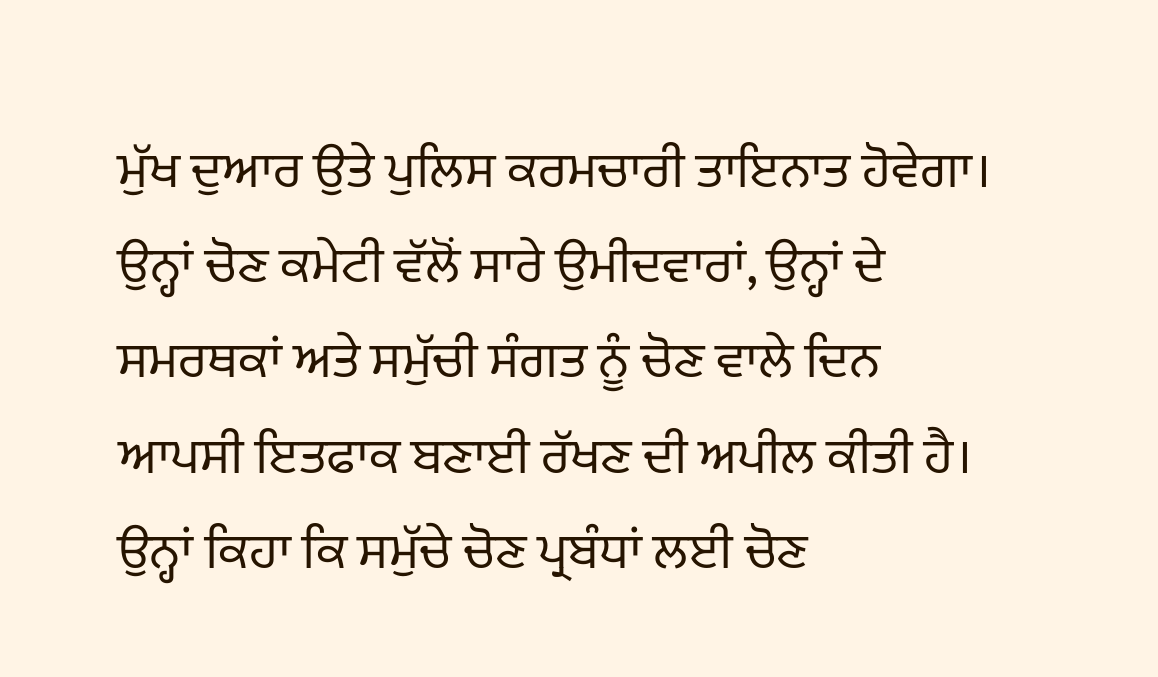ਮੁੱਖ ਦੁਆਰ ਉਤੇ ਪੁਲਿਸ ਕਰਮਚਾਰੀ ਤਾਇਨਾਤ ਹੋਵੇਗਾ। ਉਨ੍ਹਾਂ ਚੋਣ ਕਮੇਟੀ ਵੱਲੋਂ ਸਾਰੇ ਉਮੀਦਵਾਰਾਂ, ਉਨ੍ਹਾਂ ਦੇ ਸਮਰਥਕਾਂ ਅਤੇ ਸਮੁੱਚੀ ਸੰਗਤ ਨੂੰ ਚੋਣ ਵਾਲੇ ਦਿਨ ਆਪਸੀ ਇਤਫਾਕ ਬਣਾਈ ਰੱਖਣ ਦੀ ਅਪੀਲ ਕੀਤੀ ਹੈ। ਉਨ੍ਹਾਂ ਕਿਹਾ ਕਿ ਸਮੁੱਚੇ ਚੋਣ ਪ੍ਰਬੰਧਾਂ ਲਈ ਚੋਣ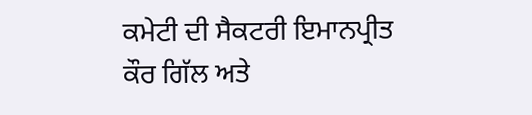ਕਮੇਟੀ ਦੀ ਸੈਕਟਰੀ ਇਮਾਨਪ੍ਰੀਤ ਕੌਰ ਗਿੱਲ ਅਤੇ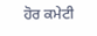ਹੋਰ ਕਮੇਟੀ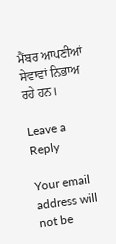ਮੈਂਬਰ ਆਪਣੀਆਂ ਸੇਵਾਵਾਂ ਨਿਭਾਅ ਰਹੇ ਹਨ।

Leave a Reply

Your email address will not be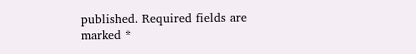published. Required fields are marked *